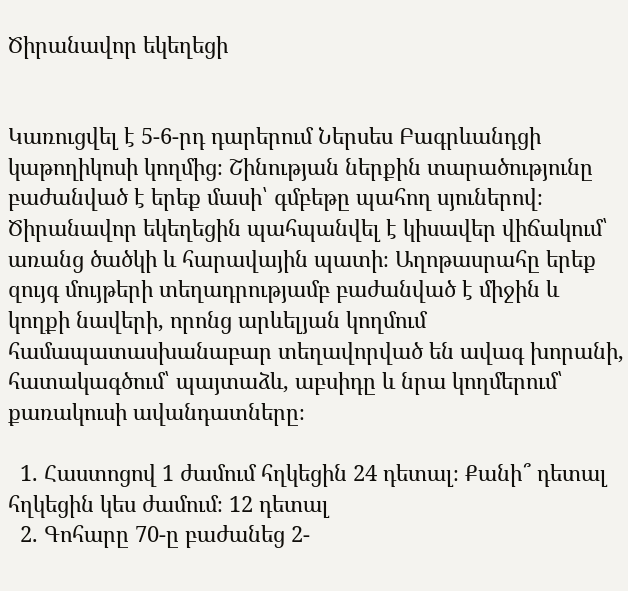Ծիրանավոր եկեղեցի


Կառուցվել է 5-6-րդ դարերում Ներսես Բագրևանդցի կաթողիկոսի կողմից։ Շինության ներքին տարածությունը բաժանված է երեք մասի՝ գմբեթը պահող սյուներով։ Ծիրանավոր եկեղեցին պահպանվել է կիսավեր վիճակում՝ առանց ծածկի և հարավային պատի։ Աղոթասրահը երեք զույգ մույթերի տեղադրությամբ բաժանված է միջին և կողքի նավերի, որոնց արևելյան կողմում համապատասխանաբար տեղավորված են ավագ խորանի, հատակագծում՝ պայտաձև, աբսիդը և նրա կողմերում՝ քառակուսի ավանդատները։

  1. Հաստոցով 1 ժամում հղկեցին 24 դետալ։ Քանի՞ դետալ հղկեցին կես ժամում։ 12 դետալ
  2. Գոհարը 70-ը բաժանեց 2-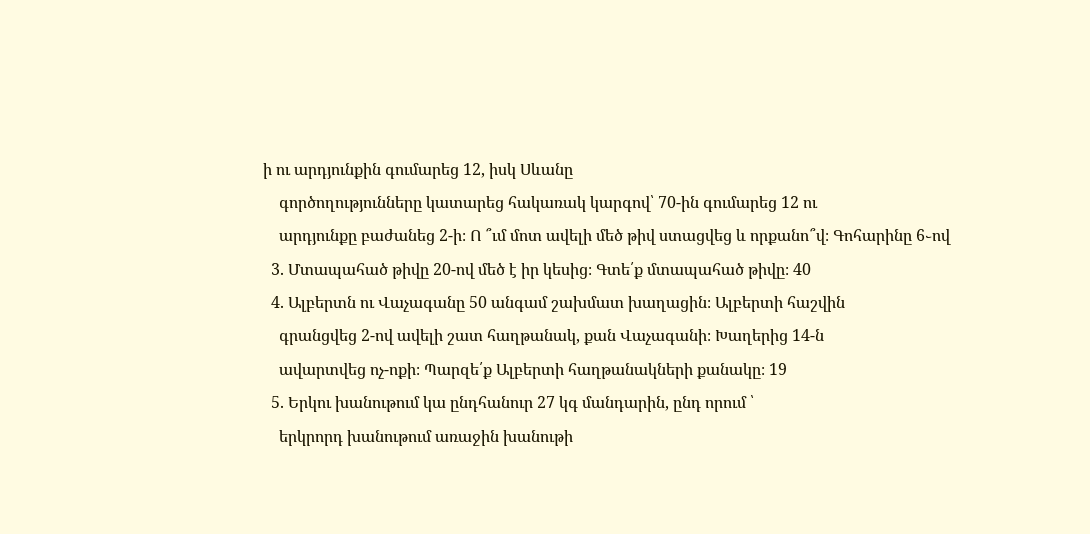ի ու արդյունքին գումարեց 12, իսկ Սևանը
    գործողությունները կատարեց հակառակ կարգով՝ 70-ին գումարեց 12 ու
    արդյունքը բաժանեց 2-ի։ Ո ՞ւմ մոտ ավելի մեծ թիվ ստացվեց և որքանո՞վ։ Գոհարինը 6֊ով
  3. Մտապահած թիվը 20-ով մեծ է իր կեսից։ Գտե՛ք մտապահած թիվը։ 40
  4. Ալբերտն ու Վաչագանը 50 անգամ շախմատ խաղացին։ Ալբերտի հաշվին
    գրանցվեց 2-ով ավելի շատ հաղթանակ, քան Վաչագանի։ Խաղերից 14-ն
    ավարտվեց ոչ-ոքի։ Պարզե՛ք Ալբերտի հաղթանակների քանակը։ 19
  5. Երկու խանութում կա ընդհանուր 27 կգ մանդարին, ընդ որում ՝
    երկրորդ խանութում առաջին խանութի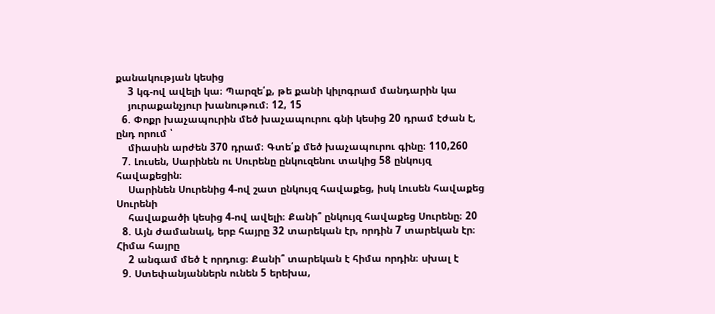քանակության կեսից
    3 կգ-ով ավելի կա։ Պարզե՛ք, թե քանի կիլոգրամ մանդարին կա
    յուրաքանչյուր խանութում։ 12, 15
  6. Փոքր խաչապուրին մեծ խաչապուրու գնի կեսից 20 դրամ էժան է, ընդ որում ՝
    միասին արժեն 370 դրամ։ Գտե՛ք մեծ խաչապուրու գինը։ 110,260
  7. Լուսեն, Սարինեն ու Սուրենը ընկուզենու տակից 58 ընկույզ հավաքեցին։
    Սարինեն Սուրենից 4-ով շատ ընկույզ հավաքեց, իսկ Լուսեն հավաքեց Սուրենի
    հավաքածի կեսից 4-ով ավելի։ Քանի՞ ընկույզ հավաքեց Սուրենը։ 20
  8. Այն ժամանակ, երբ հայրը 32 տարեկան էր, որդին 7 տարեկան էր։ Հիմա հայրը
    2 անգամ մեծ է որդուց։ Քանի՞ տարեկան է հիմա որդին։ սխալ է
  9. Ստեփանյաններն ունեն 5 երեխա,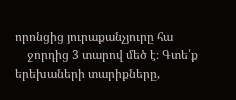որոնցից յուրաքանչյուրը հա
    ջորդից 3 տարով մեծ է։ Գտե՛ք երեխաների տարիքները,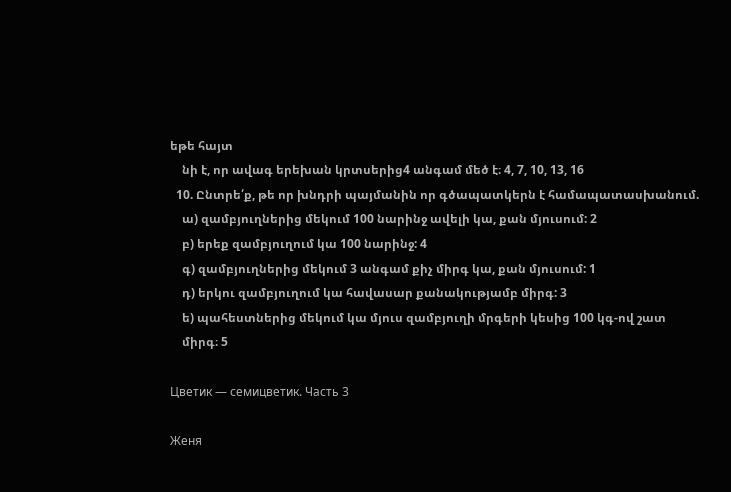եթե հայտ
    նի է, որ ավագ երեխան կրտսերից4 անգամ մեծ է։ 4, 7, 10, 13, 16
  10. Ընտրե՛ք, թե որ խնդրի պայմանին որ գծապատկերն է համապատասխանում.
    ա) զամբյուղներից մեկում 100 նարինջ ավելի կա, քան մյուսում: 2
    բ) երեք զամբյուղում կա 100 նարինջ: 4
    գ) զամբյուղներից մեկում 3 անգամ քիչ միրգ կա, քան մյուսում: 1
    դ) երկու զամբյուղում կա հավասար քանակությամբ միրգ: 3
    ե) պահեստներից մեկում կա մյուս զամբյուղի մրգերի կեսից 100 կգ-ով շատ
    միրգ։ 5

Цветик — семицветик. Часть 3

Женя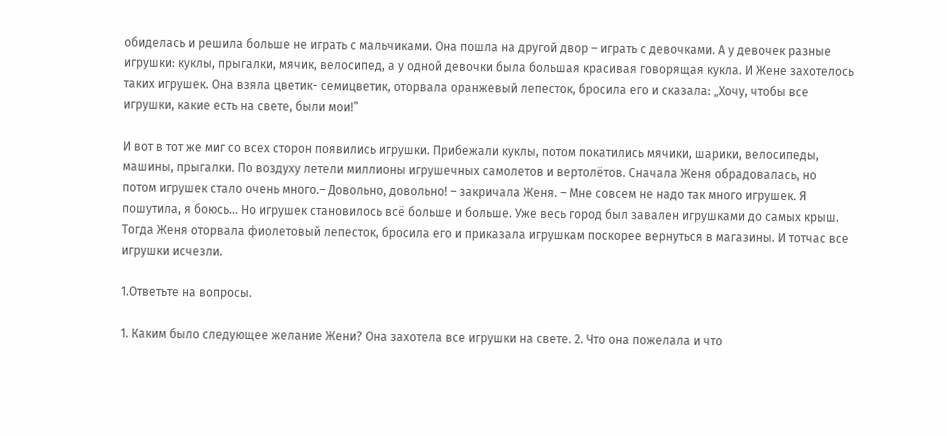обиделась и решила больше не играть с мальчиками. Она пошла на другой двор – играть с девочками. А у девочек разные игрушки: куклы, прыгалки, мячик, велосипед, а у одной девочки была большая красивая говорящая кукла. И Жене захотелось таких игрушек. Она взяла цветик- семицветик, оторвала оранжевый лепесток, бросила его и сказала: „Хочу, чтобы все игрушки, какие есть на свете, были мои!”

И вот в тот же миг со всех сторон появились игрушки. Прибежали куклы, потом покатились мячики, шарики, велосипеды, машины, прыгалки. По воздуху летели миллионы игрушечных самолетов и вертолётов. Сначала Женя обрадовалась, но потом игрушек стало очень много.– Довольно, довольно! – закричала Женя. – Мне совсем не надо так много игрушек. Я пошутила, я боюсь… Но игрушек становилось всё больше и больше. Уже весь город был завален игрушками до самых крыш. Тогда Женя оторвала фиолетовый лепесток, бросила его и приказала игрушкам поскорее вернуться в магазины. И тотчас все игрушки исчезли.

1.Ответьте на вопросы.

1. Каким было следующее желание Жени? Она захотела все игрушки на свете. 2. Что она пожелала и что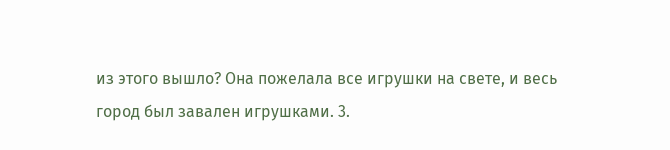из этого вышло? Она пожелала все игрушки на свете, и весь город был завален игрушками. 3.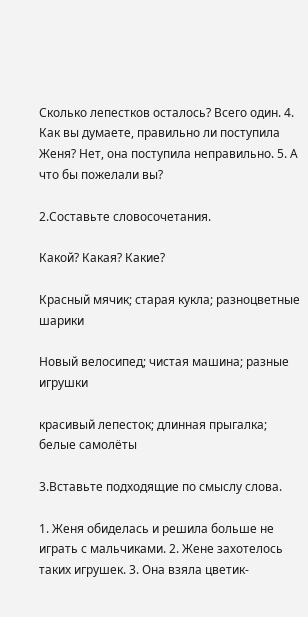Сколько лепестков осталось? Всего один. 4. Как вы думаете, правильно ли поступила Женя? Нет, она поступила неправильно. 5. А что бы пожелали вы?

2.Составьте словосочетания.

Какой? Какая? Какие?

Красный мячик; старая кукла; разноцветные шарики

Новый велосипед; чистая машина; разные игрушки

красивый лепесток; длинная прыгалка; белые самолёты

3.Вставьте подходящие по смыслу слова.

1. Женя обиделась и решила больше не играть с мальчиками. 2. Жене захотелось таких игрушек. 3. Она взяла цветик-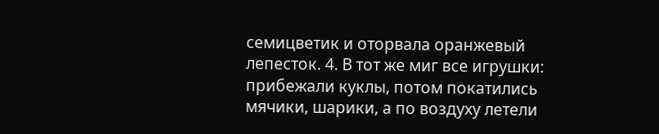семицветик и оторвала оранжевый лепесток. 4. В тот же миг все игрушки: прибежали куклы, потом покатились мячики, шарики, а по воздуху летели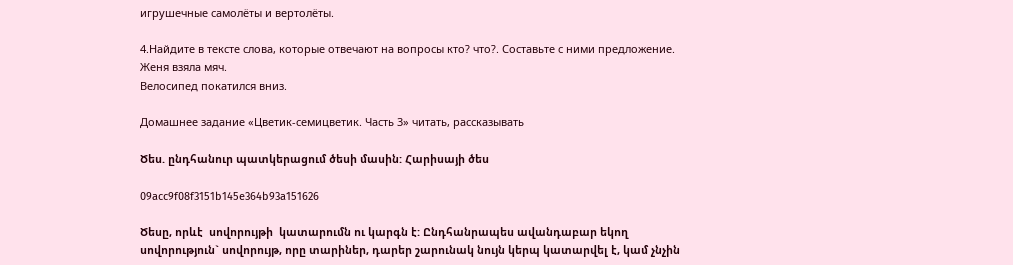игрушечные самолёты и вертолёты.

4.Найдите в тексте слова, которые отвечают на вопросы кто? что?. Составьте с ними предложение.
Женя взяла мяч.
Велосипед покатился вниз.

Домашнее задание «Цветик-семицветик. Часть 3» читать, рассказывать

Ծես. ընդհանուր պատկերացում ծեսի մասին: Հարիսայի ծես

09acc9f08f3151b145e364b93a151626

Ծեսը, որևէ  սովորույթի  կատարումն ու կարգն է: Ընդհանրապես ավանդաբար եկող սովորություն` սովորույթ, որը տարիներ, դարեր շարունակ նույն կերպ կատարվել է, կամ չնչին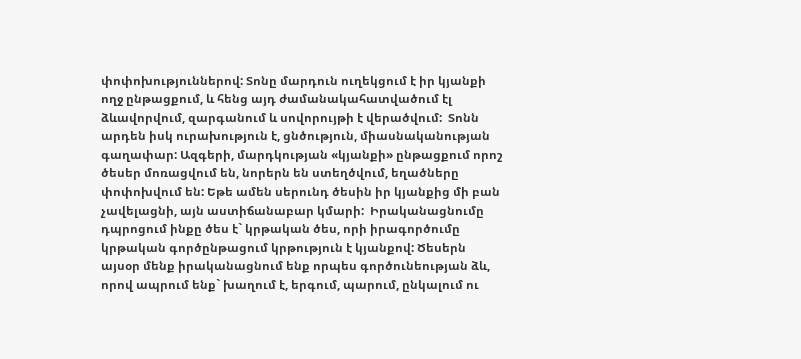փոփոխություններով: Տոնը մարդուն ուղեկցում է իր կյանքի ողջ ընթացքում, և հենց այդ ժամանակահատվածում էլ ձևավորվում, զարգանում և սովորույթի է վերածվում:  Տոնն արդեն իսկ ուրախություն է, ցնծություն, միասնականության գաղափար: Ազգերի, մարդկության «կյանքի» ընթացքում որոշ ծեսեր մոռացվում են, նորերն են ստեղծվում, եղածները փոփոխվում են: Եթե ամեն սերունդ ծեսին իր կյանքից մի բան չավելացնի, այն աստիճանաբար կմարի:  Իրականացնումը դպրոցում ինքը ծես է` կրթական ծես, որի իրագործումը կրթական գործընթացում կրթություն է կյանքով: Ծեսերն այսօր մենք իրականացնում ենք որպես գործունեության ձև, որով ապրում ենք` խաղում է, երգում, պարում, ընկալում ու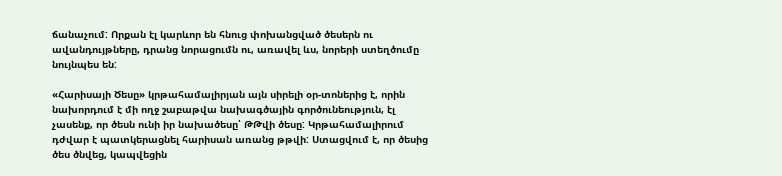ճանաչում: Որքան էլ կարևոր են հնուց փոխանցված ծեսերն ու ավանդույթները, դրանց նորացումն ու, առավել ևս, նորերի ստեղծումը նույնպես են:

«Հարիսայի Ծեսը» կրթահամալիրյան այն սիրելի օր-տոներից է, որին նախորդում է մի ողջ շաբաթվա նախագծային գործունեություն, էլ չասենք, որ ծեսն ունի իր նախածեսը՝ ԹԹվի ծեսը: Կրթահամալիրում դժվար է պատկերացնել հարիսան առանց թթվի: Ստացվում է, որ ծեսից ծես ծնվեց, կապվեցին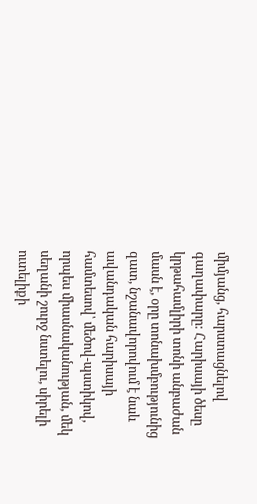միմյանց, հարստացնելով գաղափարը: Հարիսայի ծեսը կրթահամլիրի տոնի անբաժան մասն է, օրը տոնախմբությունից զատ, նշանավորովում է նաև ավանդական հարիսայի համտեսով՝ մեծով-պստիկով, որպես միասնականության, մեկ սեղանի շուրջ նստելու, սիրելի ուտելիքի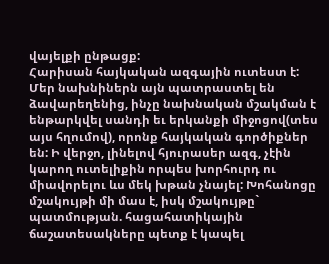վայելքի ընթացք:
Հարիսան հայկական ազգային ուտեստ է: Մեր նախնիներն այն պատրաստել են ձավարեղենից, ինչը նախնական մշակման է ենթարկվել սանդի եւ երկանքի միջոցով(տես այս հղումով), որոնք հայկական գործիքներ են: Ի վերջո, լինելով հյուրասեր ազգ, չէին կարող ուտելիքին որպես խորհուրդ ու միավորելու ևս մեկ խթան չնայել: Խոհանոցը մշակույթի մի մաս է, իսկ մշակույթը` պատմության. հացահատիկային  ճաշատեսակները պետք է կապել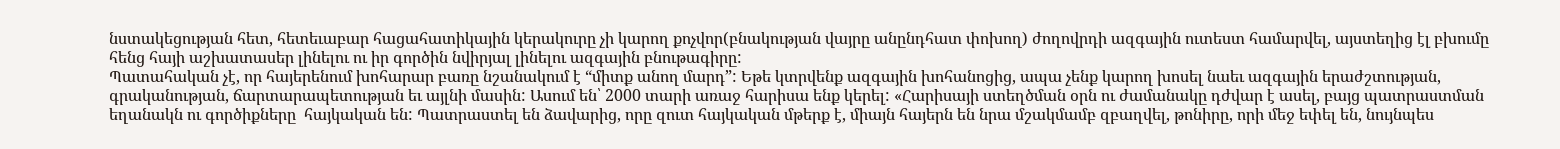նստակեցության հետ, հետեւաբար հացահատիկային կերակուրը չի կարող քոչվոր(բնակության վայրը անընդհատ փոխող) ժողովրդի ազգային ուտեստ համարվել, այստեղից էլ բխումը հենց հայի աշխատասեր լինելու ու իր գործին նվիրյալ լինելու ազգային բնութագիրը:
Պատահական չէ, որ հայերենում խոհարար բառը նշանակում է “միտք անող մարդ”: Եթե կտրվենք ազգային խոհանոցից, ապա չենք կարող խոսել նաեւ ազգային երաժշտության, գրականության, ճարտարապետության եւ այլնի մասին: Ասում են՝ 2000 տարի առաջ հարիսա ենք կերել: «Հարիսայի ստեղծման օրն ու ժամանակը դժվար է ասել, բայց պատրաստման եղանակն ու գործիքները  հայկական են: Պատրաստել են ձավարից, որը զուտ հայկական մթերք է, միայն հայերն են նրա մշակմամբ զբաղվել, թոնիրը, որի մեջ եփել են, նույնպես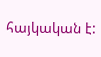հայկական է: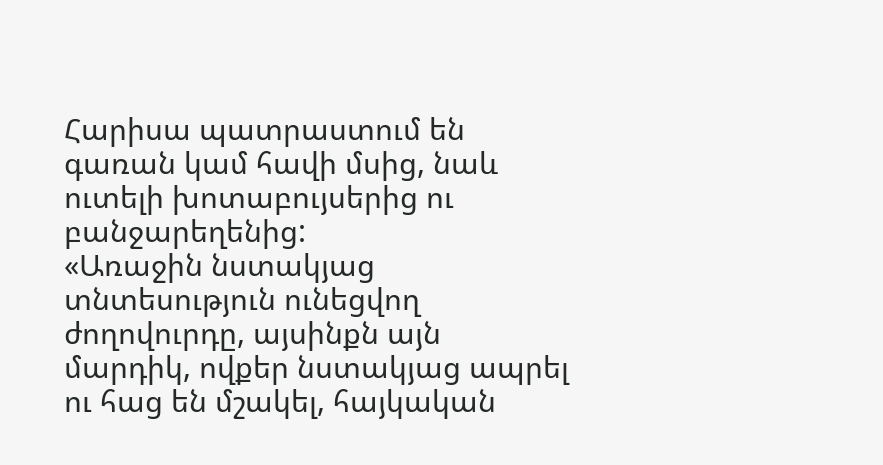Հարիսա պատրաստում են գառան կամ հավի մսից, նաև ուտելի խոտաբույսերից ու բանջարեղենից:
«Առաջին նստակյաց տնտեսություն ունեցվող ժողովուրդը, այսինքն այն մարդիկ, ովքեր նստակյաց ապրել ու հաց են մշակել, հայկական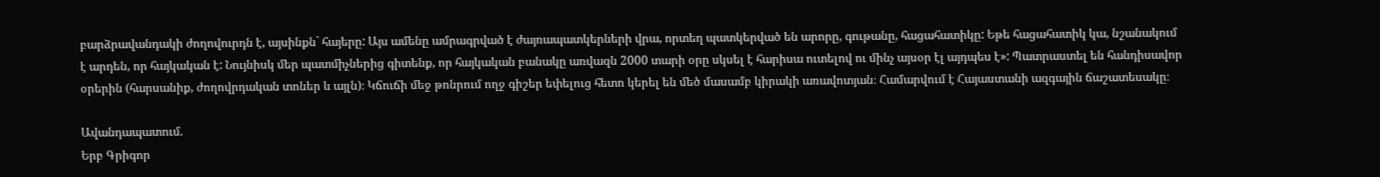բարձրավանդակի ժողովուրդն է, այսինքն` հայերը: Այս ամենը ամրագրված է ժայռապատկերների վրա, որտեղ պատկերված են արորը, գութանը, հացահատիկը: Եթե հացահատիկ կա, նշանակում է արդեն, որ հայկական է: Նույնիսկ մեր պատմիչներից գիտենք, որ հայկական բանակը առվազն 2000 տարի օրը սկսել է հարիսա ուտելով ու մինչ այսօր էլ այդպես է»: Պատրաստել են հանդիսավոր օրերին (հարսանիք, ժողովրդական տոներ և այլն)։ Կճուճի մեջ թոնրում ողջ գիշեր եփելուց հետո կերել են մեծ մասամբ կիրակի առավոտյան։ Համարվում է Հայաստանի ազգային ճաշատեսակը։

Ավանդապատում.
Երբ Գրիգոր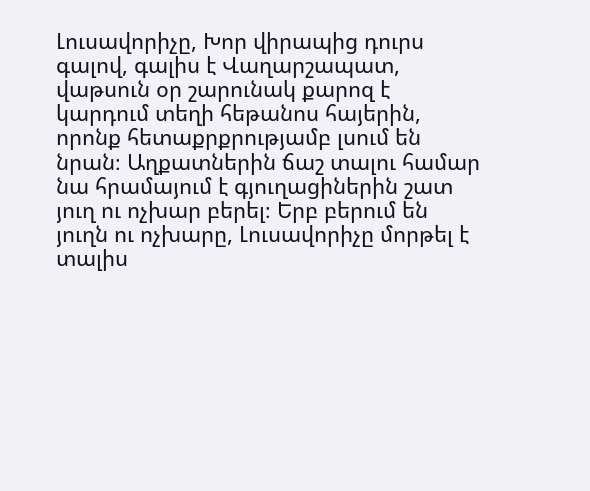Լուսավորիչը, Խոր վիրապից դուրս գալով, գալիս է Վաղարշապատ, վաթսուն օր շարունակ քարոզ է կարդում տեղի հեթանոս հայերին, որոնք հետաքրքրությամբ լսում են նրան։ Աղքատներին ճաշ տալու համար նա հրամայում է գյուղացիներին շատ յուղ ու ոչխար բերել։ Երբ բերում են յուղն ու ոչխարը, Լուսավորիչը մորթել է տալիս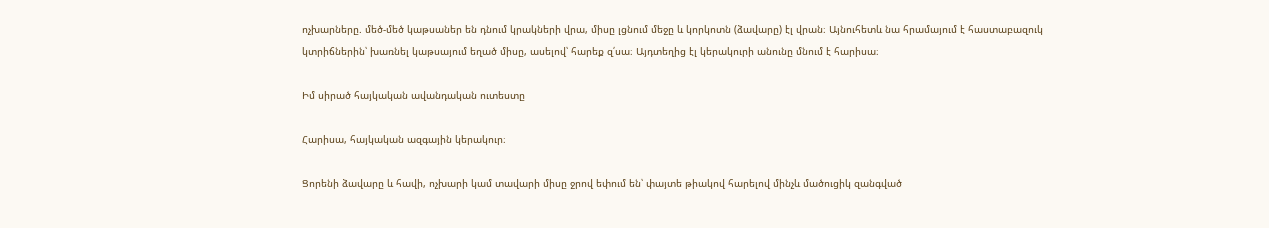ոչխարները. մեծ-մեծ կաթսաներ են դնում կրակների վրա, միսը լցնում մեջը և կորկոտն (ձավարը) էլ վրան։ Այնուհետև նա հրամայում է հաստաբազուկ կտրիճներին՝ խառնել կաթսայում եղած միսը, ասելով՝ հարեք զ՛սա։ Այդտեղից էլ կերակուրի անունը մնում է հարիսա։

Իմ սիրած հայկական ավանդական ուտեստը

Հարիսա, հայկական ազգային կերակուր։

Ցորենի ձավարը և հավի, ոչխարի կամ տավարի միսը ջրով եփում են՝ փայտե թիակով հարելով մինչև մածուցիկ զանգված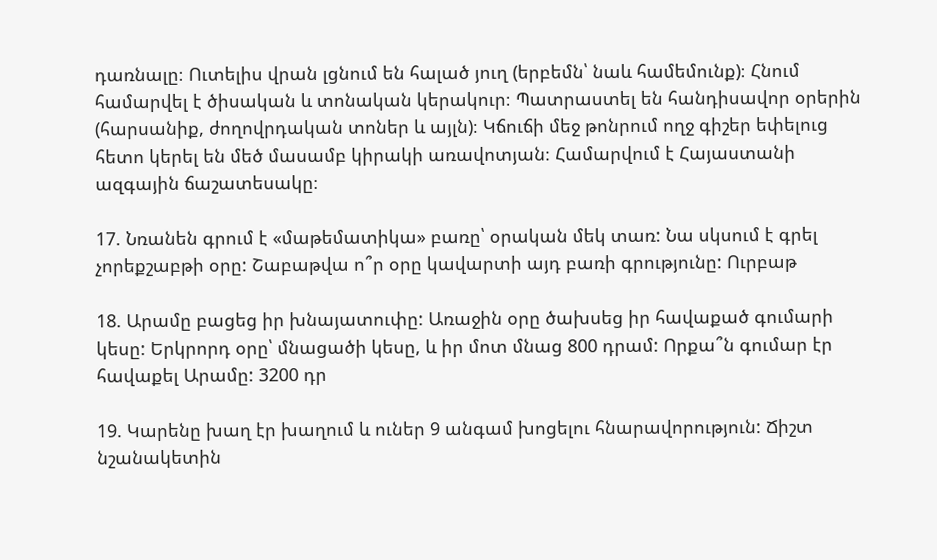դառնալը։ Ուտելիս վրան լցնում են հալած յուղ (երբեմն՝ նաև համեմունք)։ Հնում համարվել է ծիսական և տոնական կերակուր։ Պատրաստել են հանդիսավոր օրերին (հարսանիք, ժողովրդական տոներ և այլն)։ Կճուճի մեջ թոնրում ողջ գիշեր եփելուց հետո կերել են մեծ մասամբ կիրակի առավոտյան։ Համարվում է Հայաստանի ազգային ճաշատեսակը։

17. Նռանեն գրում է «մաթեմատիկա» բառը՝ օրական մեկ տառ: Նա սկսում է գրել չորեքշաբթի օրը: Շաբաթվա ո՞ր օրը կավարտի այդ բառի գրությունը: Ուրբաթ

18. Արամը բացեց իր խնայատուփը: Առաջին օրը ծախսեց իր հավաքած գումարի կեսը: Երկրորդ օրը՝ մնացածի կեսը, և իր մոտ մնաց 800 դրամ: Որքա՞ն գումար էր հավաքել Արամը: 3200 դր

19. Կարենը խաղ էր խաղում և ուներ 9 անգամ խոցելու հնարավորություն: Ճիշտ նշանակետին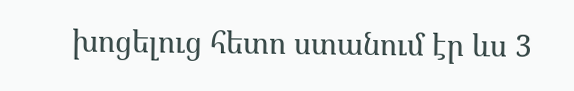խոցելուց հետո ստանում էր ևս 3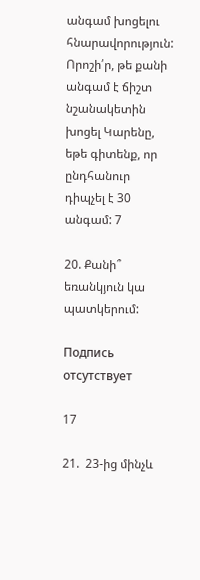անգամ խոցելու հնարավորություն: Որոշի՛ր, թե քանի անգամ է ճիշտ նշանակետին խոցել Կարենը, եթե գիտենք, որ ընդհանուր դիպչել է 30 անգամ: 7

20. Քանի՞ եռանկյուն կա պատկերում:

Подпись отсутствует

17

21.  23-ից մինչև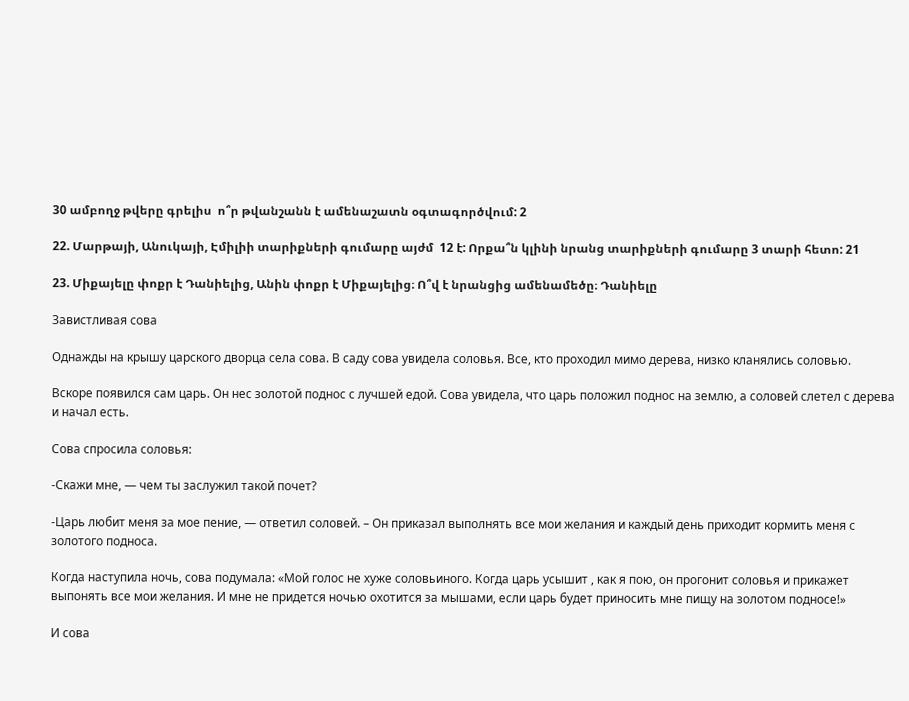30 ամբողջ թվերը գրելիս  ո՞ր թվանշանն է ամենաշատն օգտագործվում: 2

22. Մարթայի, Անուկայի, Էմիլիի տարիքների գումարը այժմ  12 է: Որքա՞ն կլինի նրանց տարիքների գումարը 3 տարի հետո: 21

23. Միքայելը փոքր է Դանիելից, Անին փոքր է Միքայելից։ Ո՞վ է նրանցից ամենամեծը։ Դանիելը

Завистливая сова

Однажды на крышу царского дворца села сова. В саду сова увидела соловья. Все, кто проходил мимо дерева, низко кланялись соловью.

Вскоре появился сам царь. Он нес золотой поднос с лучшей едой. Сова увидела, что царь положил поднос на землю, а соловей слетел с дерева и начал есть.

Сова спросила соловья:

-Скажи мне, — чем ты заслужил такой почет?

-Царь любит меня за мое пение, — ответил соловей. – Он приказал выполнять все мои желания и каждый день приходит кормить меня с золотого подноса.

Когда наступила ночь, сова подумала: «Мой голос не хуже соловьиного. Когда царь усышит , как я пою, он прогонит соловья и прикажет выпонять все мои желания. И мне не придется ночью охотится за мышами, если царь будет приносить мне пищу на золотом подносе!»

И сова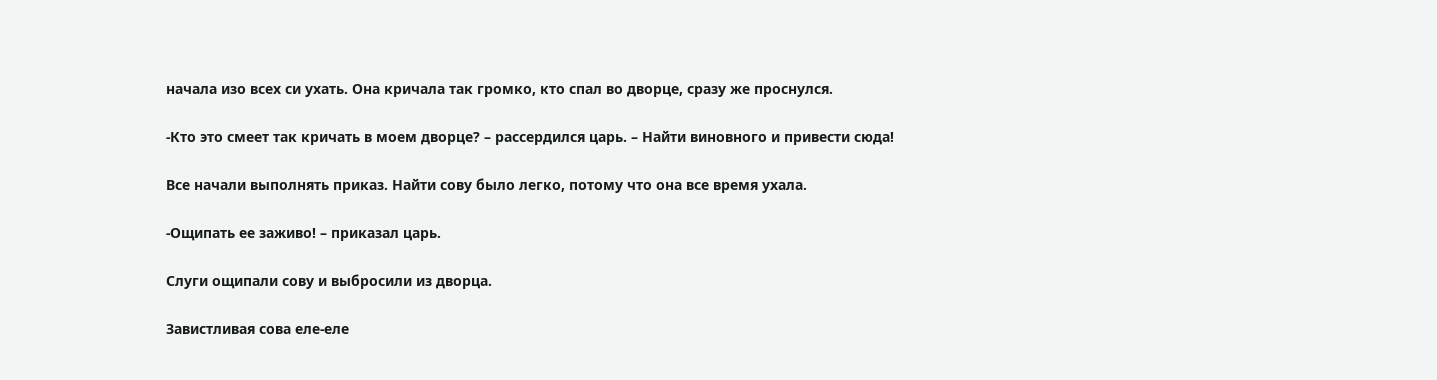начала изо всех си ухать. Она кричала так громко, кто спал во дворце, сразу же проснулся.

-Кто это смеет так кричать в моем дворце? – рассердился царь. – Найти виновного и привести сюда!

Все начали выполнять приказ. Найти сову было легко, потому что она все время ухала.

-Ощипать ее заживо! – приказал царь.

Слуги ощипали сову и выбросили из дворца.

Завистливая сова еле-еле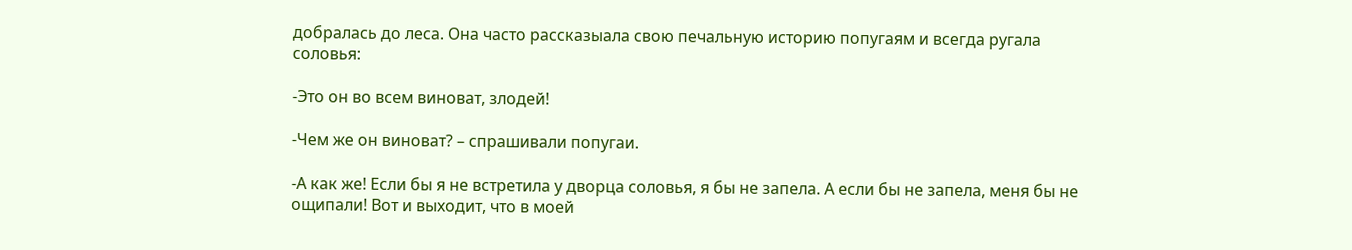добралась до леса. Она часто рассказыала свою печальную историю попугаям и всегда ругала соловья:

-Это он во всем виноват, злодей!

-Чем же он виноват? – спрашивали попугаи.

-А как же! Если бы я не встретила у дворца соловья, я бы не запела. А если бы не запела, меня бы не ощипали! Вот и выходит, что в моей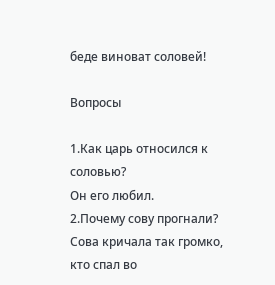беде виноват соловей!

Вопросы

1.Как царь относился к соловью?
Он его любил.
2.Почему сову прогнали?
Сова кричала так громко, кто спал во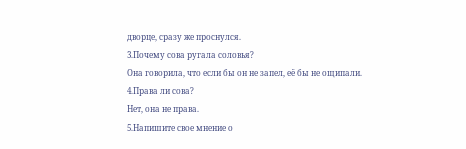дворце, сразу же проснулся.
3.Почему сова ругала соловья?
Она говорила, что если бы он не запел, её бы не ощипали.
4.Права ли сова?
Нет, она не права.
5.Напишите свое мнение о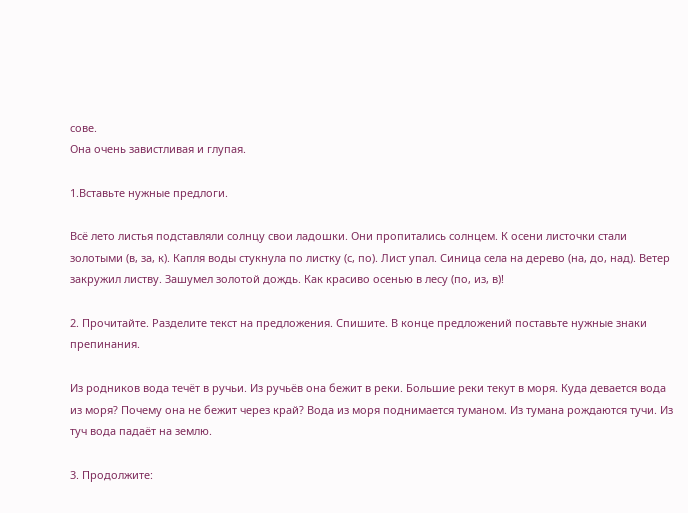сове.
Она очень завистливая и глупая.

1.Вставьте нужные предлоги.

Всё лето листья подставляли солнцу свои ладошки. Они пропитались солнцем. К осени листочки стали золотыми (в, за, к). Капля воды стукнула по листку (с, по). Лист упал. Синица села на дерево (на, до, над). Ветер закружил листву. Зашумел золотой дождь. Как красиво осенью в лесу (по, из, в)!

2. Прочитайте. Разделите текст на предложения. Спишите. В конце предложений поставьте нужные знаки препинания.

Из родников вода течёт в ручьи. Из ручьёв она бежит в реки. Большие реки текут в моря. Куда девается вода из моря? Почему она не бежит через край? Вода из моря поднимается туманом. Из тумана рождаются тучи. Из туч вода падаёт на землю.

3. Продолжите: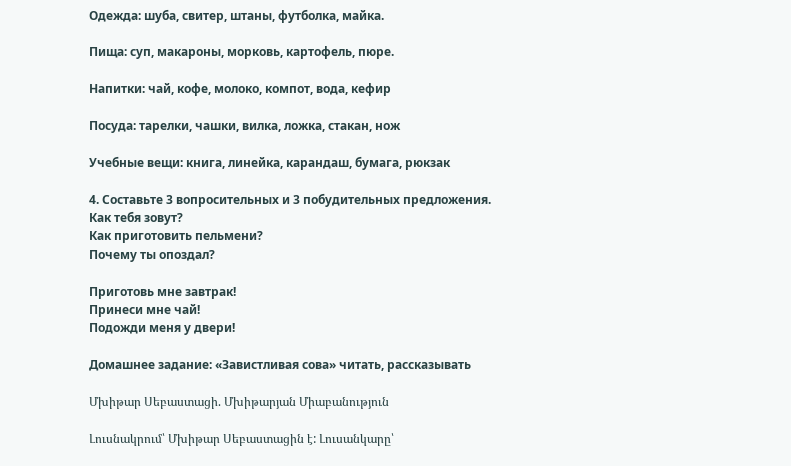Одежда: шуба, свитер, штаны, футболка, майка.

Пища: суп, макароны, морковь, картофель, пюре.

Напитки: чай, кофе, молоко, компот, вода, кефир

Посуда: тарелки, чашки, вилка, ложка, стакан, нож

Учебные вещи: книга, линейка, карандаш, бумага, рюкзак

4. Составьте 3 вопросительных и 3 побудительных предложения.
Как тебя зовут?
Как приготовить пельмени?
Почему ты опоздал?

Приготовь мне завтрак!
Принеси мне чай!
Подожди меня у двери!

Домашнее задание: «Завистливая сова» читать, рассказывать

Մխիթար Սեբաստացի. Մխիթարյան Միաբանություն

Լուսնակրում՝ Մխիթար Սեբաստացին է: Լուսանկարը՝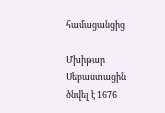համացանցից

Մխիթար Սեբաստացին ծնվել է 1676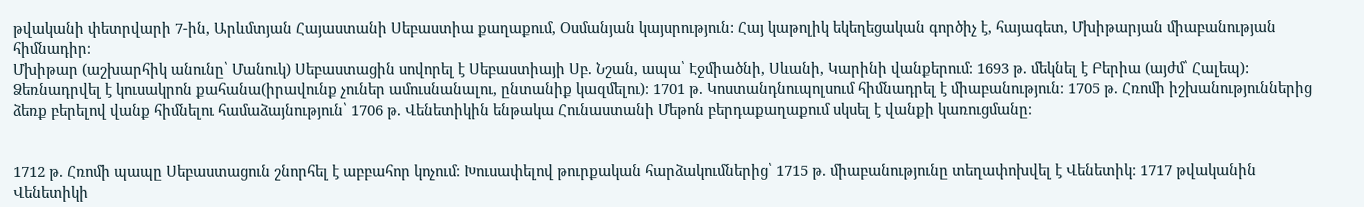թվականի փետրվարի 7-ին, Արևմտյան Հայաստանի Սեբաստիա քաղաքում, Օսմանյան կայսրություն: Հայ կաթոլիկ եկեղեցական գործիչ է, հայագետ, Մխիթարյան միաբանության հիմնադիր։
Մխիթար (աշխարհիկ անունը՝ Մանուկ) Սեբաստացին սովորել է Սեբաստիայի Սբ. Նշան, ապա՝ Էջմիածնի, Սևանի, Կարինի վանքերում։ 1693 թ. մեկնել է Բերիա (այժմ՝ Հալեպ): Ձեռնադրվել է կուսակրոն քահանա(իրավունք չուներ ամուսնանալու, ընտանիք կազմելու)։ 1701 թ. Կոստանդնուպոլսում հիմնադրել է միաբանություն։ 1705 թ. Հռոմի իշխանություններից ձեռք բերելով վանք հիմնելու համաձայնություն՝ 1706 թ. Վենետիկին ենթակա Հունաստանի Մեթոն բերդաքաղաքում սկսել է վանքի կառուցմանը։


1712 թ. Հռոմի պապը Սեբաստացուն շնորհել է աբբահոր կոչում։ Խուսափելով թուրքական հարձակումներից՝ 1715 թ. միաբանությունը տեղափոխվել է Վենետիկ։ 1717 թվականին Վենետիկի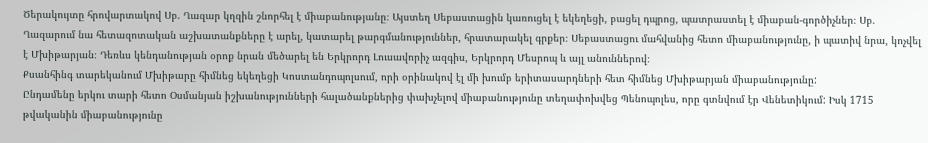Ծերակույտը հրովարտակով Սբ. Ղազար կղզին շնորհել է միաբանությանը։ Այստեղ Սեբաստացին կառուցել է եկեղեցի, բացել դպրոց, պատրաստել է միաբան-գործիչներ։ Սբ. Ղազարում նա հետազոտական աշխատանքները է արել, կատարել թարգմանություններ, հրատարակել գրքեր։ Սեբաստացու մահվանից հետո միաբանությունը, ի պատիվ նրա, կոչվել է Մխիթարյան։ Դեռևս կենդանության օրոք նրան մեծարել են Երկրորդ Լուսավորիչ ազգիս, Երկրորդ Մեսրոպ և այլ անուններով։
Քսանհինգ տարեկանում Մխիթարը հիմնեց եկեղեցի Կոստանդոպոլսում, որի օրինակով էլ մի խումբ երիտասարդների հետ հիմնեց Մխիթարյան միաբանությունը:
Ընդամենը երկու տարի հետո Օսմանյան իշխանությունների հալածանքներից փախչելով միաբանությունը տեղափոխվեց Պենոպոլես, որը գտնվում էր Վենետիկում: Իսկ 1715 թվականին միաբանությունը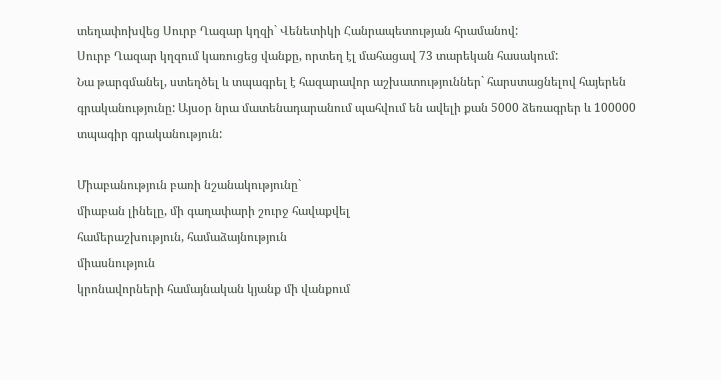տեղափոխվեց Սուրբ Ղազար կղզի` Վենետիկի Հանրապետության հրամանով:
Սուրբ Ղազար կղզում կառուցեց վանքը, որտեղ էլ մահացավ 73 տարեկան հասակում:
Նա թարգմանել, ստեղծել և տպագրել է հազարավոր աշխատություններ` հարստացնելով հայերեն գրականությունը: Այսօր նրա մատենադարանում պահվում են ավելի քան 5000 ձեռագրեր և 100000 տպագիր գրականություն:

Միաբանություն բառի նշանակությունը`
միաբան լինելը, մի գաղափարի շուրջ հավաքվել
համերաշխություն, համաձայնություն
միասնություն
կրոնավորների համայնական կյանք մի վանքում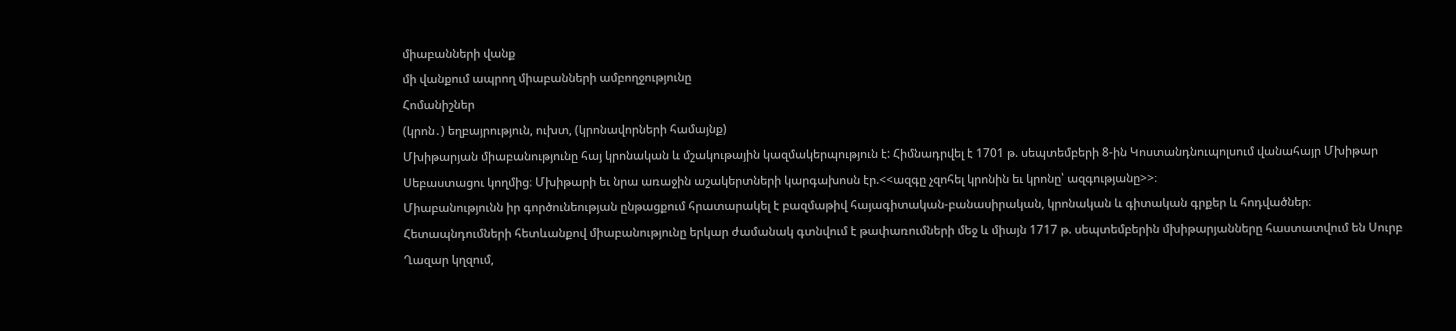միաբանների վանք
մի վանքում ապրող միաբանների ամբողջությունը
Հոմանիշներ
(կրոն․) եղբայրություն, ուխտ, (կրոնավորների համայնք)
Մխիթարյան միաբանությունը հայ կրոնական և մշակութային կազմակերպություն է: Հիմնադրվել է 1701 թ. սեպտեմբերի 8-ին Կոստանդնուպոլսում վանահայր Մխիթար Սեբաստացու կողմից։ Մխիթարի եւ նրա առաջին աշակերտների կարգախոսն էր.<<ազգը չզոհել կրոնին եւ կրոնը՝ ազգությանը>>։
Միաբանությունն իր գործունեության ընթացքում հրատարակել է բազմաթիվ հայագիտական-բանասիրական, կրոնական և գիտական գրքեր և հոդվածներ։ Հետապնդումների հետևանքով միաբանությունը երկար ժամանակ գտնվում է թափառումների մեջ և միայն 1717 թ. սեպտեմբերին մխիթարյանները հաստատվում են Սուրբ Ղազար կղզում,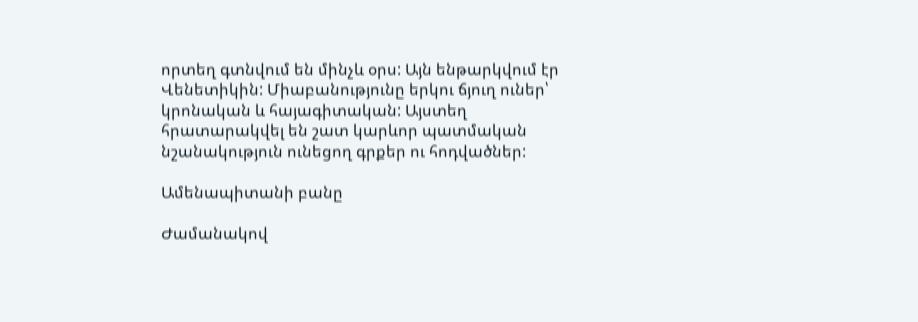որտեղ գտնվում են մինչև օրս: Այն ենթարկվում էր Վենետիկին: Միաբանությունը երկու ճյուղ ուներ՝ կրոնական և հայագիտական: Այստեղ հրատարակվել են շատ կարևոր պատմական նշանակություն ունեցող գրքեր ու հոդվածներ:

Ամենապիտանի բանը

Ժամանակով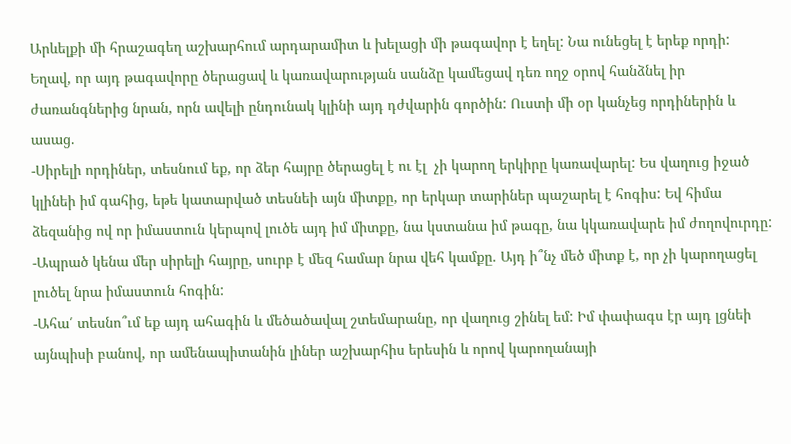Արևելքի մի հրաշագեղ աշխարհում արդարամիտ և խելացի մի թագավոր է եղել: Նա ունեցել է երեք որդի:
Եղավ, որ այդ թագավորը ծերացավ և կառավարության սանձը կամեցավ դեռ ողջ օրով հանձնել իր ժառանգներից նրան, որն ավելի ընդունակ կլինի այդ դժվարին գործին: Ուստի մի օր կանչեց որդիներին և ասաց.
-Սիրելի որդիներ, տեսնում եք, որ ձեր հայրը ծերացել է ու էլ  չի կարող երկիրը կառավարել: Ես վաղուց իջած կլինեի իմ գահից, եթե կատարված տեսնեի այն միտքը, որ երկար տարիներ պաշարել է հոգիս: Եվ հիմա ձեզանից ով որ իմաստուն կերպով լուծե այդ իմ միտքը, նա կստանա իմ թագը, նա կկառավարե իմ ժողովուրդը:
-Ապրած կենա մեր սիրելի հայրը, սուրբ է մեզ համար նրա վեհ կամքը. Այդ ի՞նչ մեծ միտք է, որ չի կարողացել լուծել նրա իմաստուն հոգին:
-Ահա՛ տեսնո՞ւմ եք այդ ահագին և մեծածավալ շտեմարանը, որ վաղուց շինել եմ: Իմ փափագս էր այդ լցնեի այնպիսի բանով, որ ամենապիտանին լիներ աշխարհիս երեսին և որով կարողանայի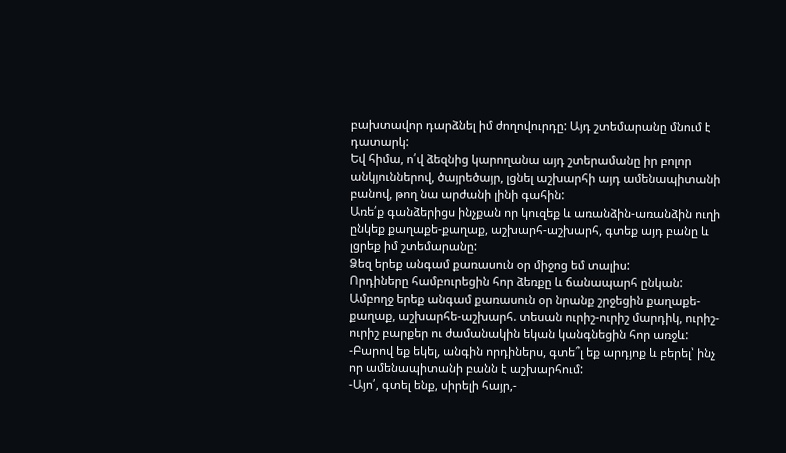բախտավոր դարձնել իմ ժողովուրդը: Այդ շտեմարանը մնում է դատարկ:
Եվ հիմա, ո՛վ ձեզնից կարողանա այդ շտերամանը իր բոլոր անկյուններով, ծայրեծայր, լցնել աշխարհի այդ ամենապիտանի բանով, թող նա արժանի լինի գահին:
Առե՛ք գանձերիցս ինչքան որ կուզեք և առանձին-առանձին ուղի ընկեք քաղաքե-քաղաք, աշխարհ-աշխարհ, գտեք այդ բանը և լցրեք իմ շտեմարանը:
Ձեզ երեք անգամ քառասուն օր միջոց եմ տալիս:
Որդիները համբուրեցին հոր ձեռքը և ճանապարհ ընկան:
Ամբողջ երեք անգամ քառասուն օր նրանք շրջեցին քաղաքե-քաղաք, աշխարհե-աշխարհ. տեսան ուրիշ-ուրիշ մարդիկ, ուրիշ-ուրիշ բարքեր ու ժամանակին եկան կանգնեցին հոր առջև:
-Բարով եք եկել, անգին որդիներս, գտե՞լ եք արդյոք և բերել՝ ինչ որ ամենապիտանի բանն է աշխարհում:
-Այո՛, գտել ենք, սիրելի հայր,-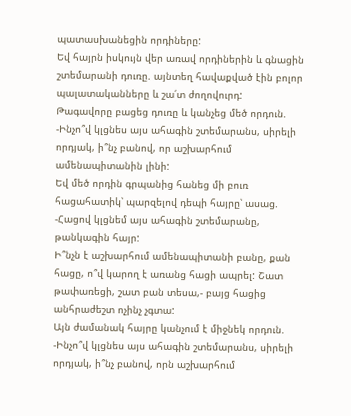պատասխանեցին որդիները:
Եվ հայրն իսկույն վեր առավ որդիներին և գնացին շտեմարանի դուռը. այնտեղ հավաքված էին բոլոր պալատականները և շա՛տ ժողովուրդ:
Թագավորը բացեց դուռը և կանչեց մեծ որդուն.
-Ինչո՞վ կլցնես այս ահագին շտեմարանս, սիրելի որդյակ, ի՞նչ բանով, որ աշխարհում ամենապիտանին լինի:
Եվ մեծ որդին գրպանից հանեց մի բուռ հացահատիկ՝ պարզելով դեպի հայրը՝ ասաց.
-Հացով կլցնեմ այս ահագին շտեմարանը, թանկագին հայր:
Ի՞նչն է աշխարհում ամենապիտանի բանը, քան հացը, ո՞վ կարող է առանց հացի ապրել: Շատ թափառեցի, շատ բան տեսա,- բայց հացից անհրաժեշտ ոչինչ չգտա:
Այն ժամանակ հայրը կանչում է միջնեկ որդուն.
-Ինչո՞վ կլցնես այս ահագին շտեմարանս, սիրելի որդյակ, ի՞նչ բանով, որն աշխարհում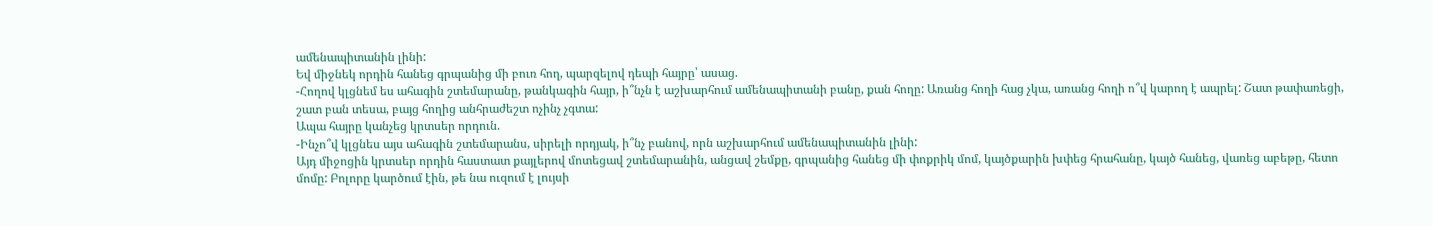ամենապիտանին լինի:
Եվ միջնեկ որդին հանեց գրպանից մի բուռ հող, պարզելով դեպի հայրը՝ ասաց.
-Հողով կլցնեմ ես ահագին շտեմարանը, թանկագին հայր, ի՞նչն է աշխարհում ամենապիտանի բանը, քան հողը: Առանց հողի հաց չկա, առանց հողի ո՞վ կարող է ապրել: Շատ թափառեցի, շատ բան տեսա, բայց հողից անհրաժեշտ ոչինչ չգտա:
Ապա հայրը կանչեց կրտսեր որդուն.
-Ինչո՞վ կլցնես այս ահագին շտեմարանս, սիրելի որդյակ, ի՞նչ բանով, որն աշխարհում ամենապիտանին լինի:
Այդ միջոցին կրտսեր որդին հաստատ քայլերով մոտեցավ շտեմարանին, անցավ շեմքը, գրպանից հանեց մի փոքրիկ մոմ, կայծքարին խփեց հրահանը, կայծ հանեց, վառեց աբեթը, հետո մոմը: Բոլորը կարծում էին, թե նա ուզում է լույսի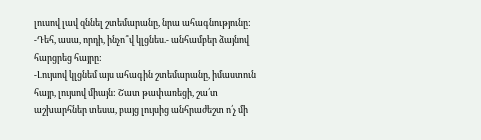լուսով լավ զննել շտեմարանը, նրա ահագնությունը:
-Դեհ, ասա, որդի, ինչո՞վ կլցնես.- անհամբեր ձայնով հարցրեց հայրը:
-Լույսով կլցնեմ այս ահագին շտեմարանը, իմաստուն հայր, լույսով միայն: Շատ թափառեցի, շա՛տ աշխարհներ տեսա, բայց լույսից անհրաժեշտ ո՛չ մի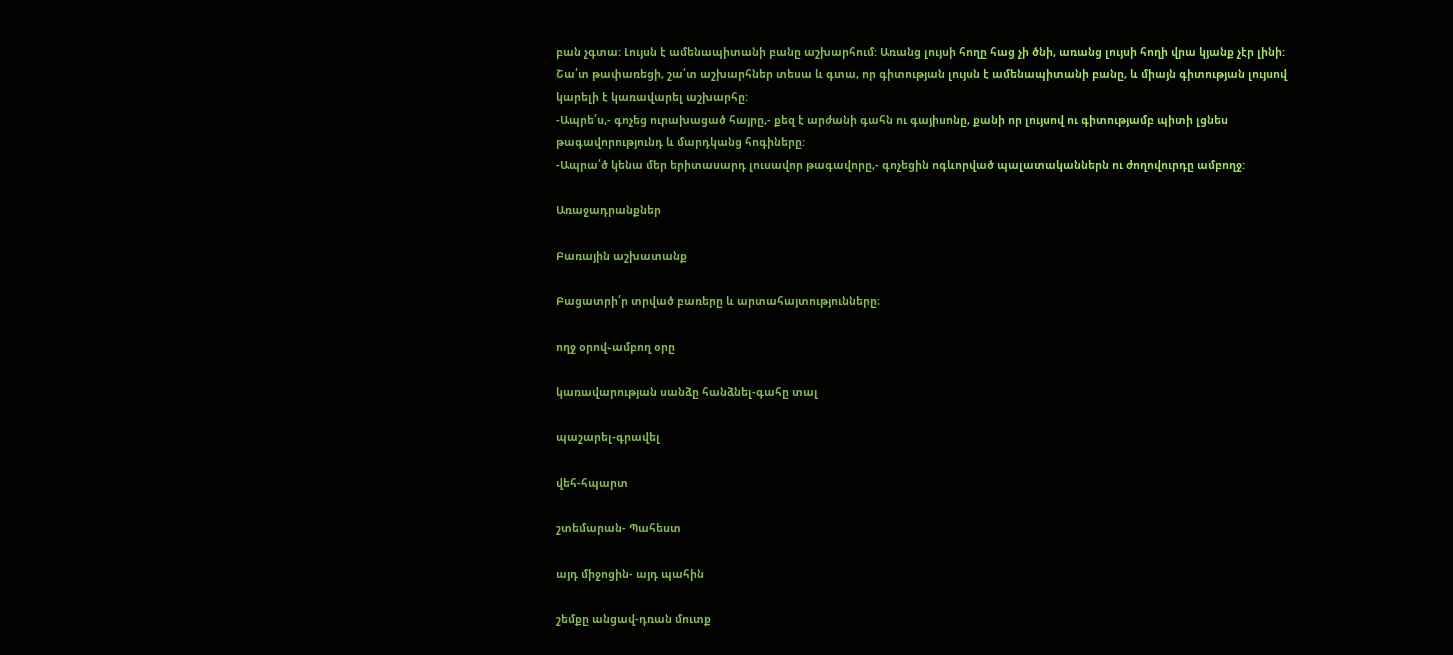բան չգտա: Լույսն է ամենապիտանի բանը աշխարհում: Առանց լույսի հողը հաց չի ծնի, առանց լույսի հողի վրա կյանք չէր լինի:
Շա՛տ թափառեցի, շա՛տ աշխարհներ տեսա և գտա, որ գիտության լույսն է ամենապիտանի բանը, և միայն գիտության լույսով կարելի է կառավարել աշխարհը:
-Ապրե՛ս,- գոչեց ուրախացած հայրը,- քեզ է արժանի գահն ու գայիսոնը, քանի որ լույսով ու գիտությամբ պիտի լցնես թագավորությունդ և մարդկանց հոգիները:
-Ապրա՛ծ կենա մեր երիտասարդ լուսավոր թագավորը,- գոչեցին ոգևորված պալատականներն ու ժողովուրդը ամբողջ:

Առաջադրանքներ

Բառային աշխատանք

Բացատրի՛ր տրված բառերը և արտահայտությունները։

ողջ օրով֊ամբող օրը

կառավարության սանձը հանձնել-գահը տալ

պաշարել-գրավել

վեհ-հպարտ

շտեմարան- Պահեստ

այդ միջոցին- այդ պահին

շեմքը անցավ-դռան մուտք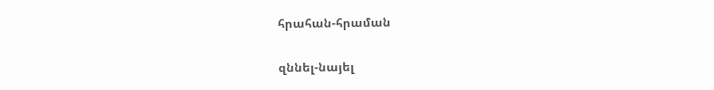հրահան-հրաման

զննել-նայել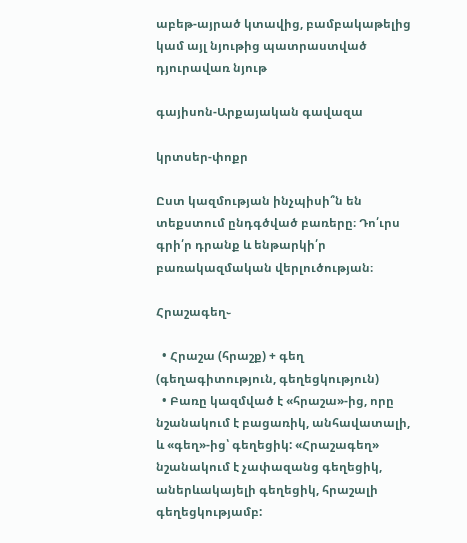աբեթ-այրած կտավից, բամբակաթելից կամ այլ նյութից պատրաստված դյուրավառ նյութ

գայիսոն-Արքայական գավազա

կրտսեր-փոքր

Ըստ կազմության ինչպիսի՞ն են տեքստում ընդգծված բառերը։ Դո՛ւրս գրի՛ր դրանք և ենթարկի՛ր բառակազմական վերլուծության։

Հրաշագեղ֊

  • Հրաշա (հրաշք) + գեղ (գեղագիտություն, գեղեցկություն)
  • Բառը կազմված է «հրաշա»-ից, որը նշանակում է բացառիկ, անհավատալի, և «գեղ»-ից՝ գեղեցիկ: «Հրաշագեղ» նշանակում է չափազանց գեղեցիկ, աներևակայելի գեղեցիկ, հրաշալի գեղեցկությամբ: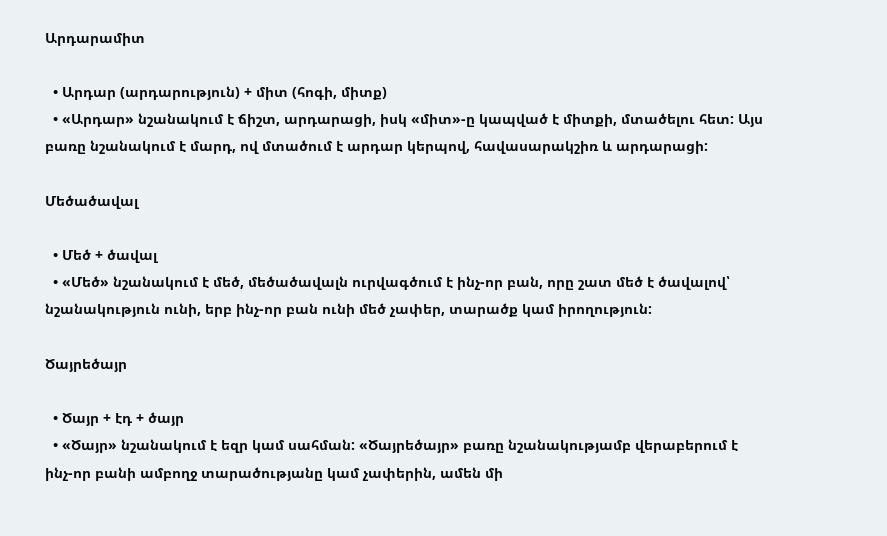Արդարամիտ

  • Արդար (արդարություն) + միտ (հոգի, միտք)
  • «Արդար» նշանակում է ճիշտ, արդարացի, իսկ «միտ»-ը կապված է միտքի, մտածելու հետ: Այս բառը նշանակում է մարդ, ով մտածում է արդար կերպով, հավասարակշիռ և արդարացի:

Մեծածավալ

  • Մեծ + ծավալ
  • «Մեծ» նշանակում է մեծ, մեծածավալն ուրվագծում է ինչ-որ բան, որը շատ մեծ է ծավալով՝ նշանակություն ունի, երբ ինչ-որ բան ունի մեծ չափեր, տարածք կամ իրողություն:

Ծայրեծայր

  • Ծայր + էդ + ծայր
  • «Ծայր» նշանակում է եզր կամ սահման: «Ծայրեծայր» բառը նշանակությամբ վերաբերում է ինչ-որ բանի ամբողջ տարածությանը կամ չափերին, ամեն մի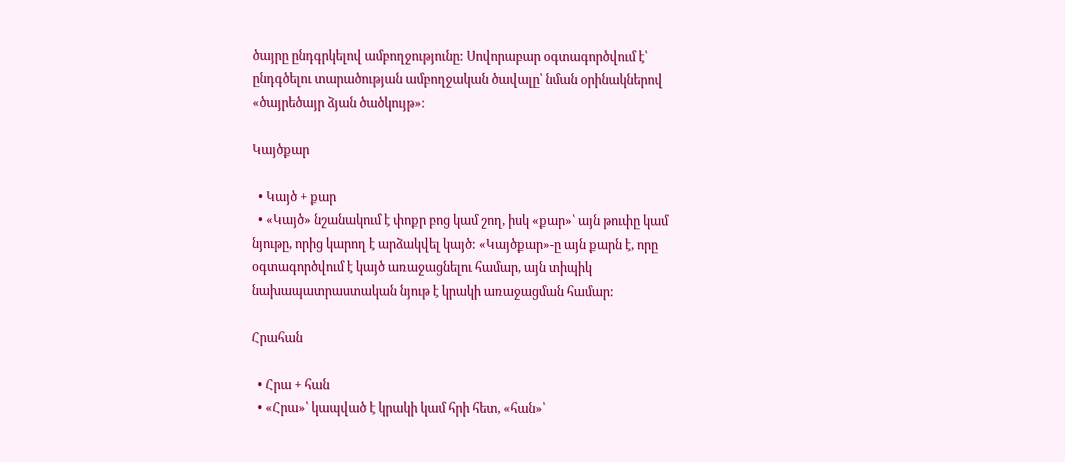ծայրը ընդգրկելով ամբողջությունը: Սովորաբար օգտագործվում է՝ ընդգծելու տարածության ամբողջական ծավալը՝ նման օրինակներով «ծայրեծայր ձյան ծածկույթ»։

Կայծքար

  • Կայծ + քար
  • «Կայծ» նշանակում է փոքր բոց կամ շող, իսկ «քար»՝ այն թուփը կամ նյութը, որից կարող է արձակվել կայծ: «Կայծքար»-ը այն քարն է, որը օգտագործվում է կայծ առաջացնելու համար, այն տիպիկ նախապատրաստական նյութ է կրակի առաջացման համար:

Հրահան

  • Հրա + հան
  • «Հրա»՝ կապված է կրակի կամ հրի հետ, «հան»՝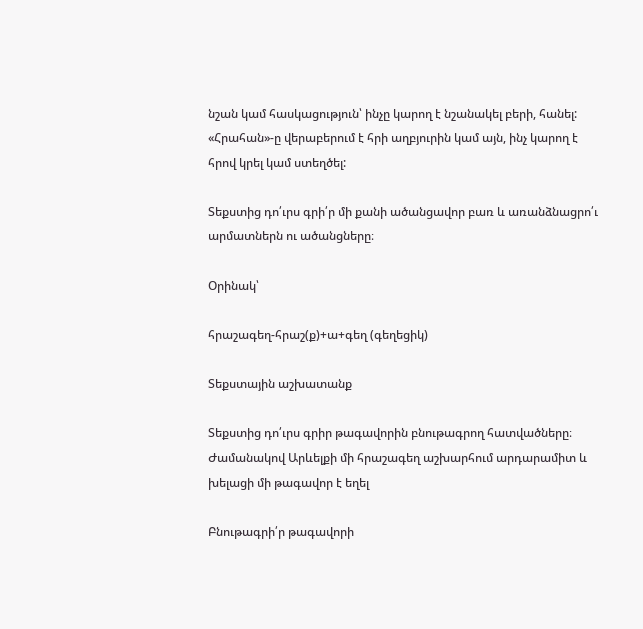նշան կամ հասկացություն՝ ինչը կարող է նշանակել բերի, հանել: «Հրահան»-ը վերաբերում է հրի աղբյուրին կամ այն, ինչ կարող է հրով կրել կամ ստեղծել:

Տեքստից դո՛ւրս գրի՛ր մի քանի ածանցավոր բառ և առանձնացրո՛ւ արմատներն ու ածանցները։

Օրինակ՝

հրաշագեղ-հրաշ(ք)+ա+գեղ (գեղեցիկ)

Տեքստային աշխատանք

Տեքստից դո՛ւրս գրիր թագավորին բնութագրող հատվածները։
Ժամանակով Արևելքի մի հրաշագեղ աշխարհում արդարամիտ և խելացի մի թագավոր է եղել

Բնութագրի՛ր թագավորի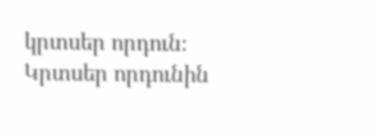կրտսեր որդուն։
Կրտսեր որդունին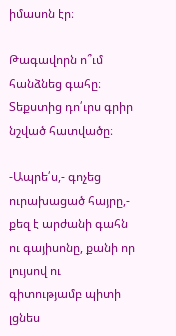իմասոն էր։

Թագավորն ո՞ւմ հանձնեց գահը։ Տեքստից դո՛ւրս գրիր նշված հատվածը։

-Ապրե՛ս,- գոչեց ուրախացած հայրը,- քեզ է արժանի գահն ու գայիսոնը, քանի որ լույսով ու գիտությամբ պիտի լցնես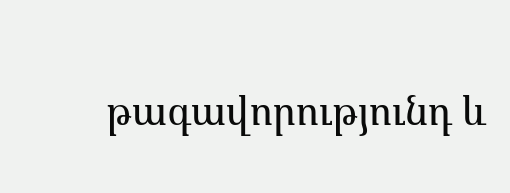թագավորությունդ և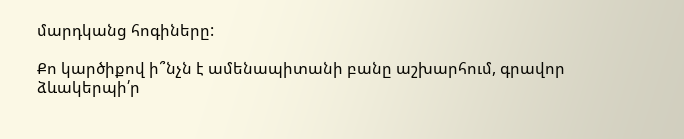մարդկանց հոգիները:

Քո կարծիքով ի՞նչն է ամենապիտանի բանը աշխարհում, գրավոր ձևակերպի՛ր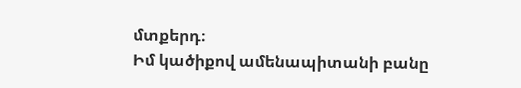մտքերդ։
Իմ կածիքով ամենապիտանի բանը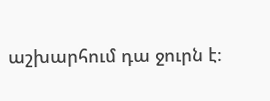աշխարհում դա ջուրն է։